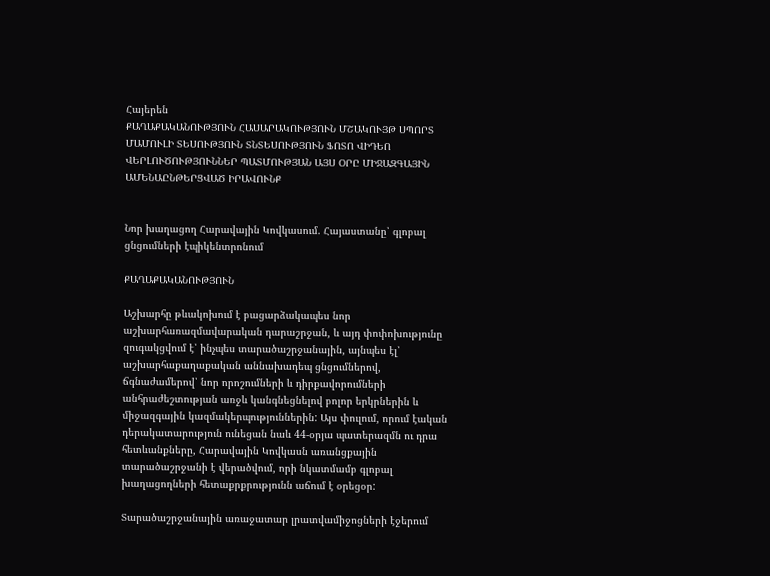Հայերեն
ՔԱՂԱՔԱԿԱՆՈՒԹՅՈՒՆ ՀԱՍԱՐԱԿՈՒԹՅՈՒՆ ՄՇԱԿՈՒՅԹ ՍՊՈՐՏ ՄԱՄՈՒԼԻ ՏԵՍՈՒԹՅՈՒՆ ՏՆՏԵՍՈՒԹՅՈՒՆ ՖՈՏՈ ՎԻԴԵՈ ՎԵՐԼՈՒԾՈՒԹՅՈՒՆՆԵՐ ՊԱՏՄՈՒԹՅԱՆ ԱՅՍ ՕՐԸ ՄԻՋԱԶԳԱՅԻՆ ԱՄԵՆԱԸՆԹԵՐՑՎԱԾ ԻՐԱՎՈՒՆՔ


Նոր խաղացող Հարավային Կովկասում. Հայաստանը՝ գլոբալ ցնցումների էպիկենտրոնում

ՔԱՂԱՔԱԿԱՆՈՒԹՅՈՒՆ

Աշխարհը թևակոխում է բացարձակապես նոր աշխարհառազմավարական դարաշրջան, և այդ փոփոխությունը զուգակցվում է՝ ինչպես տարածաշրջանային, այնպես էլ՝ աշխարհաքաղաքական աննախադեպ ցնցումներով, ճգնաժամերով՝ նոր որոշումների և դիրքավորումների անհրաժեշտության առջև կանգնեցնելով բոլոր երկրներին և միջազգային կազմակերպություններին: Այս փուլում, որում էական դերակատարություն ունեցան նաև 44-օրյա պատերազմն ու դրա հետևանքները, Հարավային Կովկասն առանցքային տարածաշրջանի է վերածվում, որի նկատմամբ գլոբալ խաղացողների հետաքրքրությունն աճում է օրեցօր:

Տարածաշրջանային առաջատար լրատվամիջոցների էջերում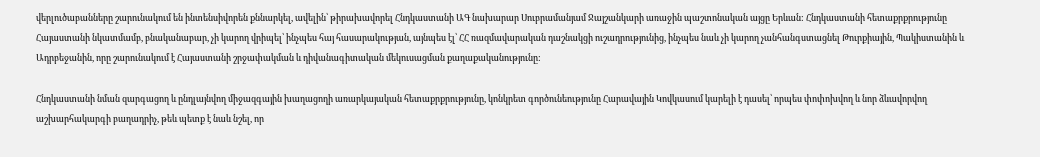վերլուծաբանները շարունակում են ինտենսիվորեն քննարկել, ավելին՝ թիրախավորել Հնդկաստանի ԱԳ նախարար Սուբրամանյամ Ջայշանկարի առաջին պաշտոնական այցը Երևան: Հնդկաստանի հետաքրքրությունը Հայաստանի նկատմամբ, բնականաբար, չի կարող վրիպել՝ ինչպես հայ հասարակության, այնպես էլ՝ ՀՀ ռազմավարական դաշնակցի ուշադրությունից, ինչպես նաև չի կարող չանհանգստացնել Թուրքիային, Պակիստանին և Ադրբեջանին, որը շարունակում է Հայաստանի շրջափակման և դիվանագիտական մեկուսացման քաղաքականությունը:

Հնդկաստանի նման զարգացող և ընդլայնվող միջազգային խաղացողի առարկայական հետաքրքրությունը, կոնկրետ գործունեությունը Հարավային Կովկասում կարելի է դասել՝ որպես փոփոխվող և նոր ձևավորվող աշխարհակարգի բաղադրիչ, թեև պետք է նաև նշել, որ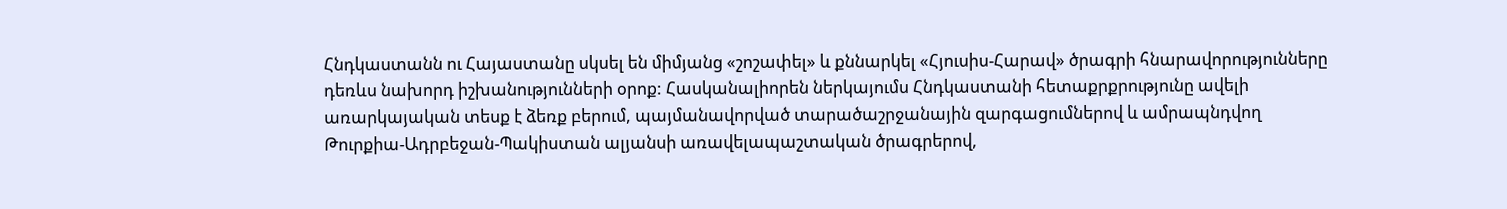Հնդկաստանն ու Հայաստանը սկսել են միմյանց «շոշափել» և քննարկել «Հյուսիս-Հարավ» ծրագրի հնարավորությունները դեռևս նախորդ իշխանությունների օրոք: Հասկանալիորեն ներկայումս Հնդկաստանի հետաքրքրությունը ավելի առարկայական տեսք է ձեռք բերում, պայմանավորված տարածաշրջանային զարգացումներով և ամրապնդվող Թուրքիա-Ադրբեջան-Պակիստան ալյանսի առավելապաշտական ծրագրերով,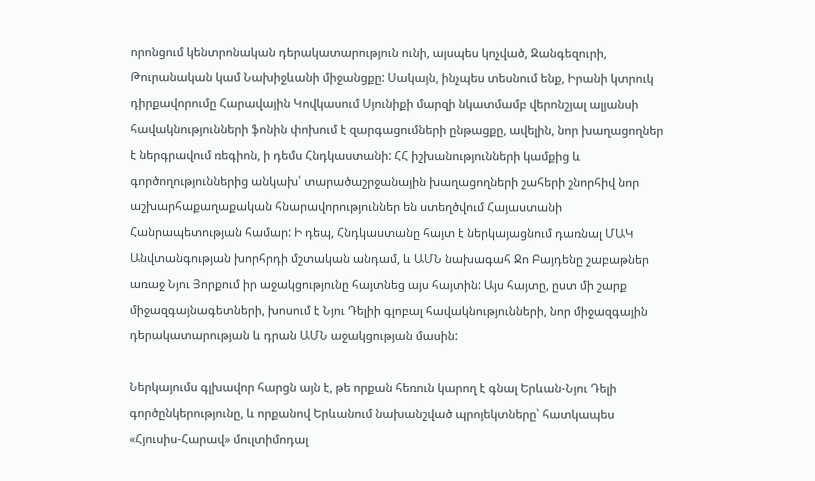որոնցում կենտրոնական դերակատարություն ունի, այսպես կոչված, Զանգեզուրի, Թուրանական կամ Նախիջևանի միջանցքը: Սակայն, ինչպես տեսնում ենք, Իրանի կտրուկ դիրքավորումը Հարավային Կովկասում Սյունիքի մարզի նկատմամբ վերոնշյալ ալյանսի հավակնությունների ֆոնին փոխում է զարգացումների ընթացքը, ավելին, նոր խաղացողներ է ներգրավում ռեգիոն, ի դեմս Հնդկաստանի: ՀՀ իշխանությունների կամքից և գործողություններից անկախ՝ տարածաշրջանային խաղացողների շահերի շնորհիվ նոր աշխարհաքաղաքական հնարավորություններ են ստեղծվում Հայաստանի Հանրապետության համար: Ի դեպ, Հնդկաստանը հայտ է ներկայացնում դառնալ ՄԱԿ Անվտանգության խորհրդի մշտական անդամ, և ԱՄՆ նախագահ Ջո Բայդենը շաբաթներ առաջ Նյու Յորքում իր աջակցությունը հայտնեց այս հայտին: Այս հայտը, ըստ մի շարք միջազգայնագետների, խոսում է Նյու Դելիի գլոբալ հավակնությունների, նոր միջազգային դերակատարության և դրան ԱՄՆ աջակցության մասին:

Ներկայումս գլխավոր հարցն այն է, թե որքան հեռուն կարող է գնալ Երևան-Նյու Դելի գործընկերությունը, և որքանով Երևանում նախանշված պրոյեկտները՝ հատկապես «Հյուսիս-Հարավ» մուլտիմոդալ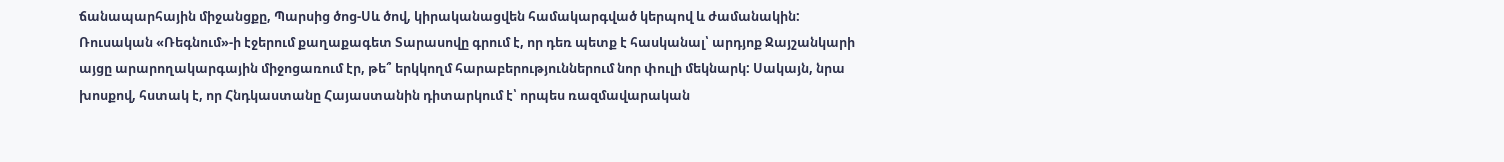ճանապարհային միջանցքը, Պարսից ծոց-Սև ծով, կիրականացվեն համակարգված կերպով և ժամանակին: Ռուսական «Ռեգնում»-ի էջերում քաղաքագետ Տարասովը գրում է, որ դեռ պետք է հասկանալ՝ արդյոք Ջայշանկարի այցը արարողակարգային միջոցառում էր, թե՞ երկկողմ հարաբերություններում նոր փուլի մեկնարկ: Սակայն, նրա խոսքով, հստակ է, որ Հնդկաստանը Հայաստանին դիտարկում է՝ որպես ռազմավարական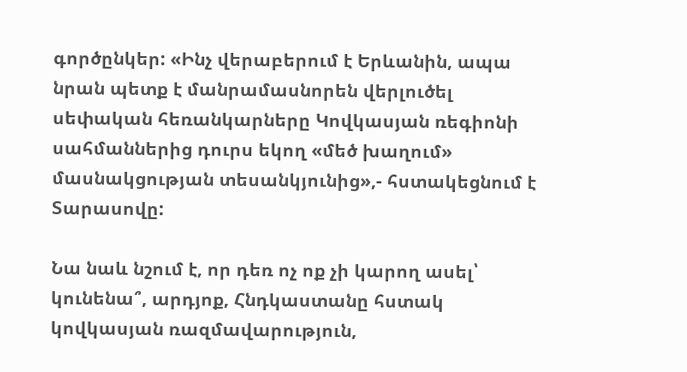գործընկեր: «Ինչ վերաբերում է Երևանին, ապա նրան պետք է մանրամասնորեն վերլուծել սեփական հեռանկարները Կովկասյան ռեգիոնի սահմաններից դուրս եկող «մեծ խաղում» մասնակցության տեսանկյունից»,- հստակեցնում է Տարասովը:

Նա նաև նշում է, որ դեռ ոչ ոք չի կարող ասել՝ կունենա՞, արդյոք, Հնդկաստանը հստակ կովկասյան ռազմավարություն,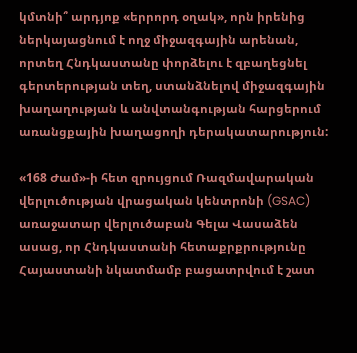կմտնի՞ արդյոք «երրորդ օղակ», որն իրենից ներկայացնում է ողջ միջազգային արենան, որտեղ Հնդկաստանը փորձելու է զբաղեցնել գերտերության տեղ, ստանձնելով միջազգային խաղաղության և անվտանգության հարցերում առանցքային խաղացողի դերակատարություն:

«168 Ժամ»-ի հետ զրույցում Ռազմավարական վերլուծության վրացական կենտրոնի (GSAC) առաջատար վերլուծաբան Գելա Վասաձեն ասաց, որ Հնդկաստանի հետաքրքրությունը Հայաստանի նկատմամբ բացատրվում է շատ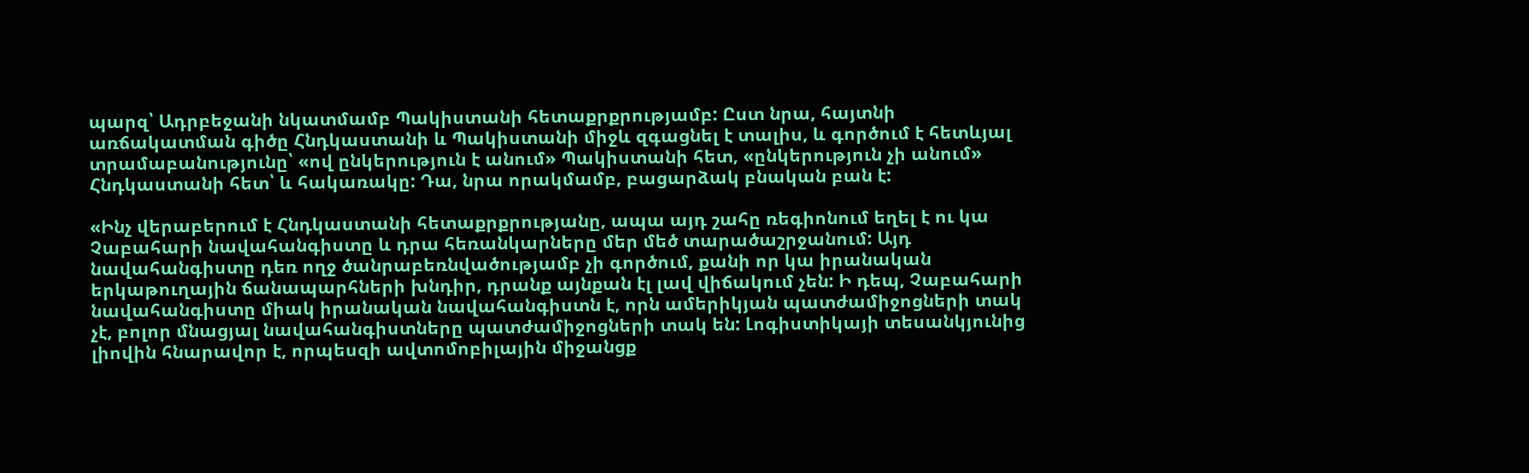պարզ՝ Ադրբեջանի նկատմամբ Պակիստանի հետաքրքրությամբ: Ըստ նրա, հայտնի առճակատման գիծը Հնդկաստանի և Պակիստանի միջև զգացնել է տալիս, և գործում է հետևյալ տրամաբանությունը՝ «ով ընկերություն է անում» Պակիստանի հետ, «ընկերություն չի անում» Հնդկաստանի հետ՝ և հակառակը: Դա, նրա որակմամբ, բացարձակ բնական բան է:

«Ինչ վերաբերում է Հնդկաստանի հետաքրքրությանը, ապա այդ շահը ռեգիոնում եղել է ու կա Չաբահարի նավահանգիստը և դրա հեռանկարները մեր մեծ տարածաշրջանում: Այդ նավահանգիստը դեռ ողջ ծանրաբեռնվածությամբ չի գործում, քանի որ կա իրանական երկաթուղային ճանապարհների խնդիր, դրանք այնքան էլ լավ վիճակում չեն: Ի դեպ, Չաբահարի նավահանգիստը միակ իրանական նավահանգիստն է, որն ամերիկյան պատժամիջոցների տակ չէ, բոլոր մնացյալ նավահանգիստները պատժամիջոցների տակ են: Լոգիստիկայի տեսանկյունից լիովին հնարավոր է, որպեսզի ավտոմոբիլային միջանցք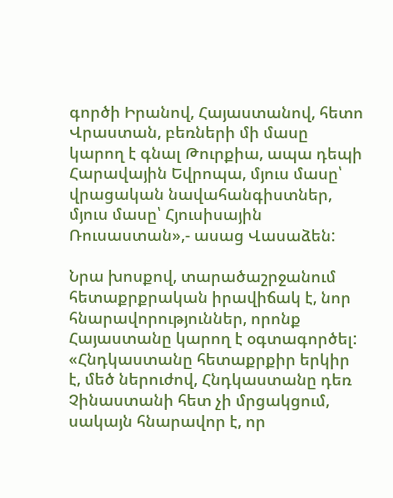գործի Իրանով, Հայաստանով, հետո Վրաստան, բեռների մի մասը կարող է գնալ Թուրքիա, ապա դեպի Հարավային Եվրոպա, մյուս մասը՝ վրացական նավահանգիստներ, մյուս մասը՝ Հյուսիսային Ռուսաստան»,- ասաց Վասաձեն:

Նրա խոսքով, տարածաշրջանում հետաքրքրական իրավիճակ է, նոր հնարավորություններ, որոնք Հայաստանը կարող է օգտագործել: «Հնդկաստանը հետաքրքիր երկիր է, մեծ ներուժով, Հնդկաստանը դեռ Չինաստանի հետ չի մրցակցում, սակայն հնարավոր է, որ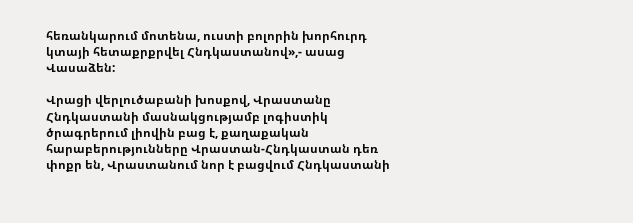հեռանկարում մոտենա, ուստի բոլորին խորհուրդ կտայի հետաքրքրվել Հնդկաստանով»,- ասաց Վասաձեն:

Վրացի վերլուծաբանի խոսքով, Վրաստանը Հնդկաստանի մասնակցությամբ լոգիստիկ ծրագրերում լիովին բաց է, քաղաքական հարաբերությունները Վրաստան-Հնդկաստան դեռ փոքր են, Վրաստանում նոր է բացվում Հնդկաստանի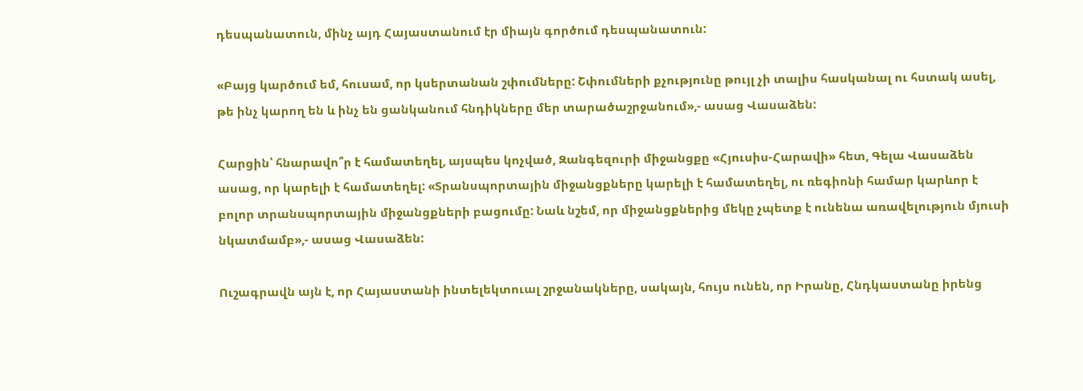դեսպանատուն, մինչ այդ Հայաստանում էր միայն գործում դեսպանատուն:

«Բայց կարծում եմ, հուսամ, որ կսերտանան շփումները: Շփումների քչությունը թույլ չի տալիս հասկանալ ու հստակ ասել, թե ինչ կարող են և ինչ են ցանկանում հնդիկները մեր տարածաշրջանում»,- ասաց Վասաձեն:

Հարցին՝ հնարավո՞ր է համատեղել, այսպես կոչված, Զանգեզուրի միջանցքը «Հյուսիս-Հարավի» հետ, Գելա Վասաձեն ասաց, որ կարելի է համատեղել: «Տրանսպորտային միջանցքները կարելի է համատեղել, ու ռեգիոնի համար կարևոր է բոլոր տրանսպորտային միջանցքների բացումը: Նաև նշեմ, որ միջանցքներից մեկը չպետք է ունենա առավելություն մյուսի նկատմամբ»,- ասաց Վասաձեն:

Ուշագրավն այն է, որ Հայաստանի ինտելեկտուալ շրջանակները, սակայն, հույս ունեն, որ Իրանը, Հնդկաստանը իրենց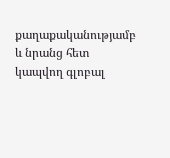քաղաքականությամբ և նրանց հետ կապվող գլոբալ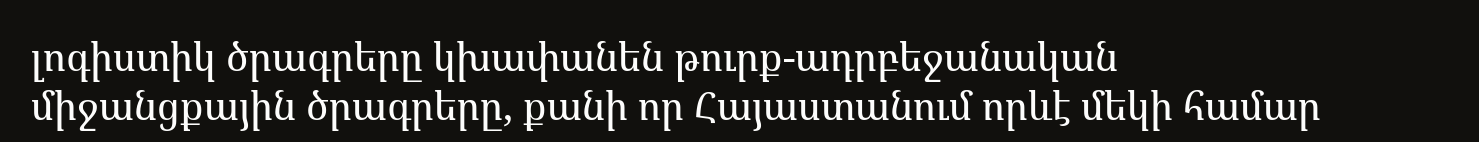լոգիստիկ ծրագրերը կխափանեն թուրք-ադրբեջանական միջանցքային ծրագրերը, քանի որ Հայաստանում որևէ մեկի համար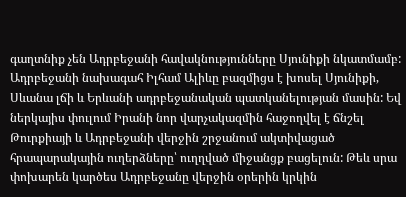գաղտնիք չեն Ադրբեջանի հավակնությունները Սյունիքի նկատմամբ: Ադրբեջանի նախագահ Իլհամ Ալիևը բազմիցս է խոսել Սյունիքի, Սևանա լճի և Երևանի ադրբեջանական պատկանելության մասին: Եվ ներկայիս փուլում Իրանի նոր վարչակազմին հաջողվել է ճնշել Թուրքիայի և Ադրբեջանի վերջին շրջանում ակտիվացած հրապարակային ուղերձները՝ ուղղված միջանցք բացելուն: Թեև սրա փոխարեն կարծես Ադրբեջանը վերջին օրերին կրկին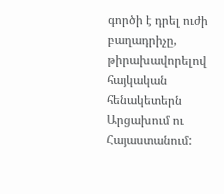գործի է դրել ուժի բաղադրիչը, թիրախավորելով հայկական հենակետերն Արցախում ու Հայաստանում: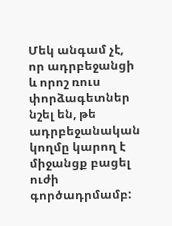Մեկ անգամ չէ, որ ադրբեջանցի և որոշ ռուս փորձագետներ նշել են, թե ադրբեջանական կողմը կարող է միջանցք բացել ուժի գործադրմամբ: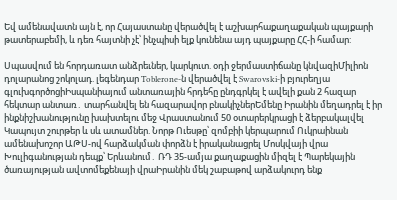Եվ ամենավատն այն է, որ Հայաստանը վերածվել է աշխարհաքաղաքական պայքարի թատերաբեմի, և դեռ հայտնի չէ՝ ինչպիսի ելք կունենա այդ պայքարը ՀՀ-ի համար:

Սպասվում են հորդառատ անձրեւներ, կարկուտ. օդի ջերմաստիճանը կնվազիՄիլիոն դոլարանոց շոկոլադ. լեգենդար Toblerone-ն վերածվել է Swarovski-ի բյուրեղյա գլուխգործոցիԻսպանիայում անտառային հրդեհը ընդգրկել է ավելի քան 2 հազար հեկտար անտառ․ տարհանվել են հազարավոր բնակիչներԵմենը Իրանին մեղադրել է իր ինքնիշխանությունը խախտելու մեջ Վրաստանում 50 օտարերկրացի է ձերբակալվել Կապույտ շուրթեր և սև ատամներ. Նորթ Ուեսթը՝ զոմբիի կերպարում Ուկրաինան ամենախոշոր ԱԹՍ-ով հարձակման փորձն է իրականացրել Մոսկվայի վրա Խուլիգանության դեպք՝ Երևանում․ ՌԴ 35-ամյա քաղաքացին միզել է Պարեկային ծառայության ավտոմեքենայի վրաԻրանին մեկ շաբաթով արձակուրդ ենք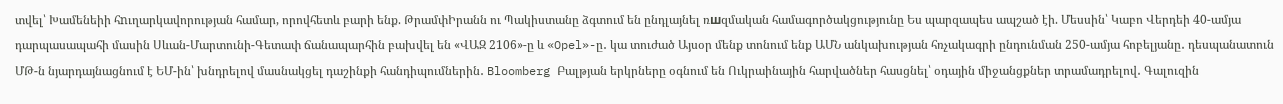տվել՝ Խամենեիի հnւղարկավորության համար, որովհետև բարի ենք. ԹրամփԻրանն ու Պակիստանը ձգտում են ընդլայնել ռшզմական համագործակցությունը Ես պարզապես ապշած էի. Մեսսին՝ Կաբո Վերդեի 40-ամյա դարպասապահի մասին Սևան-Մարտունի-Գետափ ճանապարհին բախվել են «ՎԱԶ 2106»-ը և «Opel»-ը․ կա տուժած Այսօր մենք տոնում ենք ԱՄՆ անկախության հռչակագրի ընդունման 250-ամյա հոբելյանը․ դեսպանատուն ՄԹ-ն նյարդայնացնում է ԵՄ-ին՝ խնդրելով մասնակցել դաշինքի հանդիպումներին․ Bloomberg Բալթյան երկրները օգնում են Ուկրաինային հարվածներ հասցնել՝ օդային միջանցքներ տրամադրելով․ Գալուզին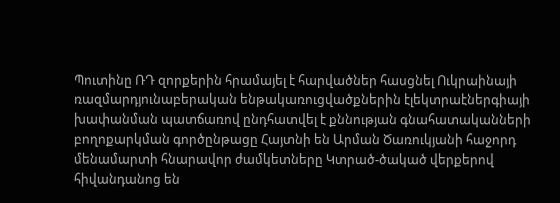Պուտինը ՌԴ զորքերին հրամայել է հարվածներ հասցնել Ուկրաինայի ռազմարդյունաբերական ենթակառուցվածքներին էլեկտրաէներգիայի խափանման պատճառով ընդհատվել է քննության գնահատականների բողոքարկման գործընթացը Հայտնի են Արման Ծառուկյանի հաջորդ մենամարտի հնարավոր ժամկետները Կտրած-ծակած վերքերով հիվանդանոց են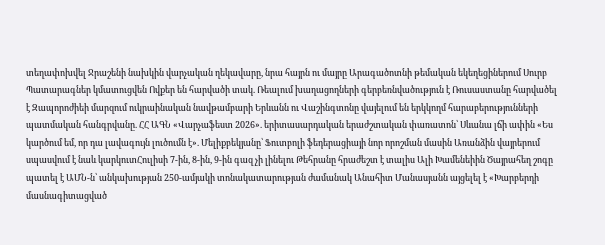տեղափոխվել Ջրաշենի նախկին վարչական ղեկավարը, նրա հայրն ու մայրը Արագածոտնի թեմական եկեղեցիներում Սուրբ Պատարագներ կմատուցվեն Ովքեր են հարվածի տակ. Ռեալում խաղացողների գերբեռնվածություն է Ռուսաստանը հարվածել է Զապորոժիեի մարզում ուկրաինական նավթամբարի Երևանն ու Վաշինգտոնը վայելում են երկկողմ հարաբերությունների պատմական հանգրվանը. ՀՀ ԱԳՆ «Վարչաֆեստ 2026». երիտասարդական երաժշտական փառատոն՝ Սևանա լճի ափին «Ես կարծում եմ, որ դա լավագույն լուծումն է». Մելիքբեկյանը՝ Ֆուտբոլի ֆեդերացիայի նոր որոշման մասին Առանձին վայրերում սպասվում է նաև կարկուտՀուլիսի 7-ին, 8-ին, 9-ին գազ չի լինելու Թեհրանը հրաժեշտ է տալիս Ալի Խամենեիին Ծայրահեղ շոգը պատել է ԱՄՆ-ն՝ անկախության 250-ամյակի տոնակատարության ժամանակ Անահիտ Մանասյանն այցելել է «Խարբերդի մասնագիտացված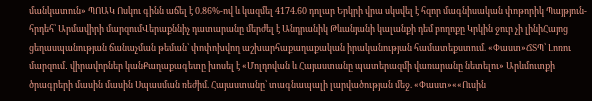մանկատուն» ՊՈԱԿ Ոսկու գինն աճել է 0.86%-ով և կազմել 4174.60 դոլար Երկրի վրա սկսվել է հզոր մագնիսական փոթորիկ Պայթյուն-հրդեհ՝ Արմավիրի մարզումՎերաքննիչ դատարանը մերժել է Անդրանիկ Թևանյանի կալանքի դեմ բողոքը Կրկին ջուր չի լինիՀայոց ցեղասպանության ճանաչման թեման՝ փոփոխվող աշխարհաքաղաքական իրականության համատեքստում. «Փաստ»ՃՏՊ՝ Լոռու մարզում․ վիրավորներ կանՔաղաքագետը խոսել է «Մոլդովան և Հայաստանը պատերազմի վառարանը նետելու» Արևմուտքի ծրագրերի մասին մասին Սպասման ռեժիմ. Հայաստանը՝ տագնապալի լարվածության մեջ. «Փաստ»««Ուսին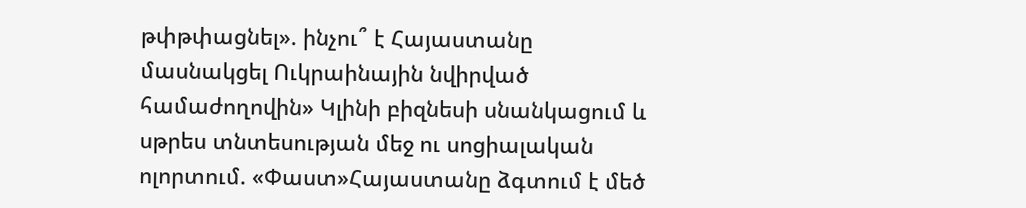թփթփացնել». ինչու՞ է Հայաստանը մասնակցել Ուկրաինային նվիրված համաժողովին» Կլինի բիզնեսի սնանկացում և սթրես տնտեսության մեջ ու սոցիալական ոլորտում. «Փաստ»Հայաստանը ձգտում է մեծ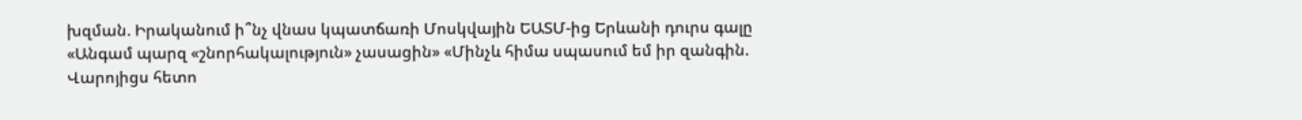խզման. Իրականում ի՞նչ վնաս կպատճառի Մոսկվային ԵԱՏՄ-ից Երևանի դուրս գալը «Անգամ պարզ «շնորհակալություն» չասացին» «Մինչև հիմա սպասում եմ իր զանգին. Վարոյիցս հետո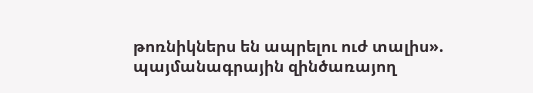թոռնիկներս են ապրելու ուժ տալիս». պայմանագրային զինծառայող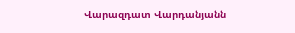Վարազդատ Վարդանյանն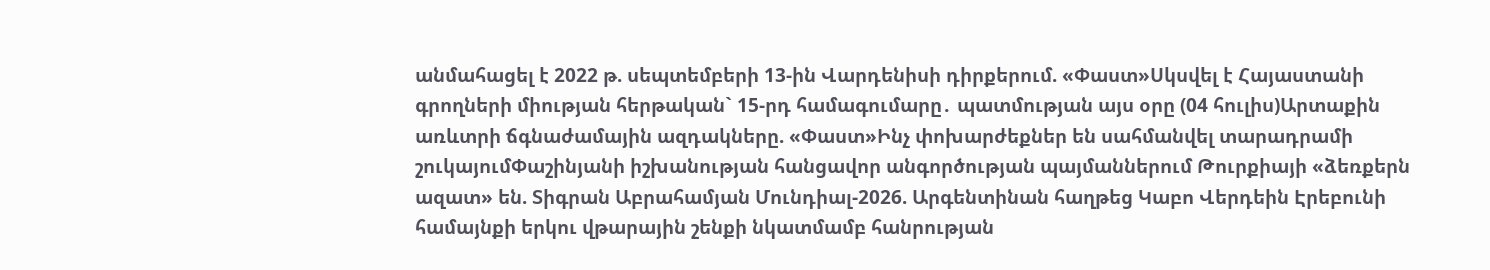անմահացել է 2022 թ. սեպտեմբերի 13-ին Վարդենիսի դիրքերում. «Փաստ»Սկսվել է Հայաստանի գրողների միության հերթական` 15-րդ համագումարը․ պատմության այս օրը (04 հուլիս)Արտաքին առևտրի ճգնաժամային ազդակները. «Փաստ»Ինչ փոխարժեքներ են սահմանվել տարադրամի շուկայումՓաշինյանի իշխանության հանցավոր անգործության պայմաններում Թուրքիայի «ձեռքերն ազատ» են. Տիգրան Աբրահամյան Մունդիալ-2026. Արգենտինան հաղթեց Կաբո Վերդեին Էրեբունի համայնքի երկու վթարային շենքի նկատմամբ հանրության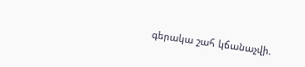գերակա շահ կճանաչվի.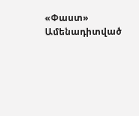«Փաստ»
Ամենադիտված